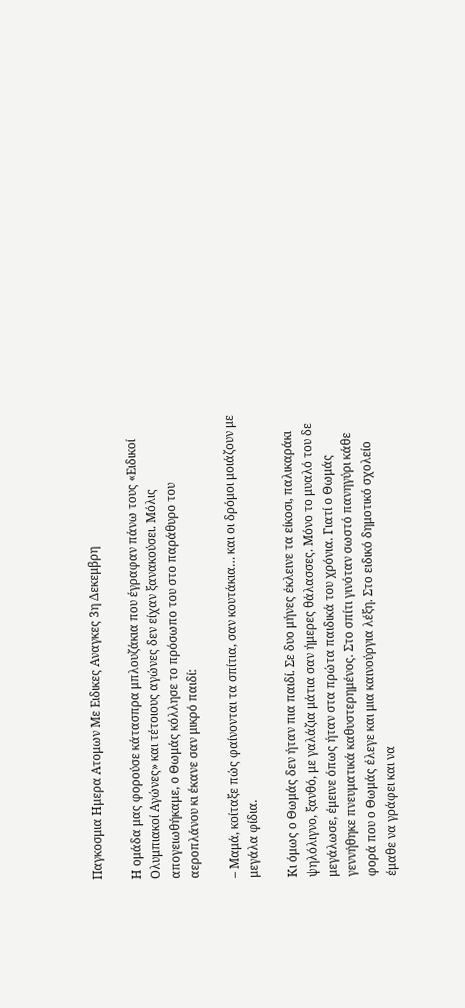Παγκοσμια Ημερα Ατομων Με Ειδικες Αναγκες 3η Δεκεμβρη

Η ομάδα μας φορούσε κάτασπρα μπλουζάκια που έγραφαν πάνω τους «Ειδικοί Ολυμπιακοί Αγώνες» και τέτοιους αγώνες δεν είχαν ξανακούσει. Μόλις απογειωθήκαμε, ο Θωμάς κόλλησε το πρόσωπο του στο παράθυρο του αεροπλάνου κι έκανε σαν μικρό παιδί:

– Μαμά, κοίταξε πώς φαίνονται τα σπίτια, σαν κουτάκια… και οι δρόμοι μοιάζουν με μεγάλα φίδια.

Κι όμως ο Θωμάς δεν ήταν πια παιδί. Σε δυο μήνες έκλεινε τα είκοσι, παλικαράκι ψηλόλιγνο, ξανθό, με γαλάζια μάτια σαν ήμερες θάλασσες. Μόνο το μυαλό του δε μεγάλωσε, έμεινε όπως ήταν στα πρώτα παιδικά του χρόνια. Γιατί ο Θωμάς γεννήθηκε πνευματικά καθυστερημένος. Στο σπίτι γινόταν σωστό πανηγύρι κάθε φορά που ο Θωμάς έλεγε και μια καινούργια λέξη. Στο ειδικό δημοτικό σχολείο έμαθε να γράφει και να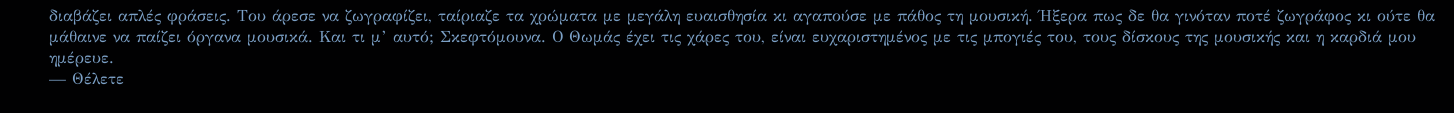διαβάζει απλές φράσεις. Του άρεσε να ζωγραφίζει, ταίριαζε τα χρώματα με μεγάλη ευαισθησία κι αγαπούσε με πάθος τη μουσική. Ήξερα πως δε θα γινόταν ποτέ ζωγράφος κι ούτε θα μάθαινε να παίζει όργανα μουσικά. Και τι μ’ αυτό; Σκεφτόμουνα. Ο Θωμάς έχει τις χάρες του, είναι ευχαριστημένος με τις μπογιές του, τους δίσκους της μουσικής και η καρδιά μου ημέρευε.
— Θέλετε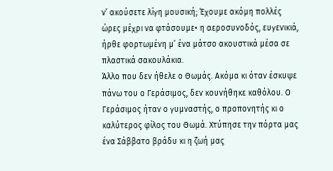ν’ ακούσετε λίγη μουσική; Έχουμε ακόμη πολλές ώρες μέχρι να φτάσουμε• η αεροσυνοδός, ευγενικιά, ήρθε φορτωμένη μ’ ένα μάτσο ακουστικά μέσα σε πλαστικά σακουλάκια.
Άλλο που δεν ήθελε ο Θωμάς. Ακόμα κι όταν έσκυψε πάνω του ο Γεράσιμος, δεν κουνήθηκε καθόλου. Ο Γεράσιμος ήταν ο γυμναστής, ο προπονητής κι ο καλύτερος φίλος του Θωμά. Χτύπησε την πόρτα μας ένα Σάββατο βράδυ κι η ζωή μας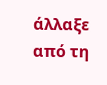άλλαξε από τη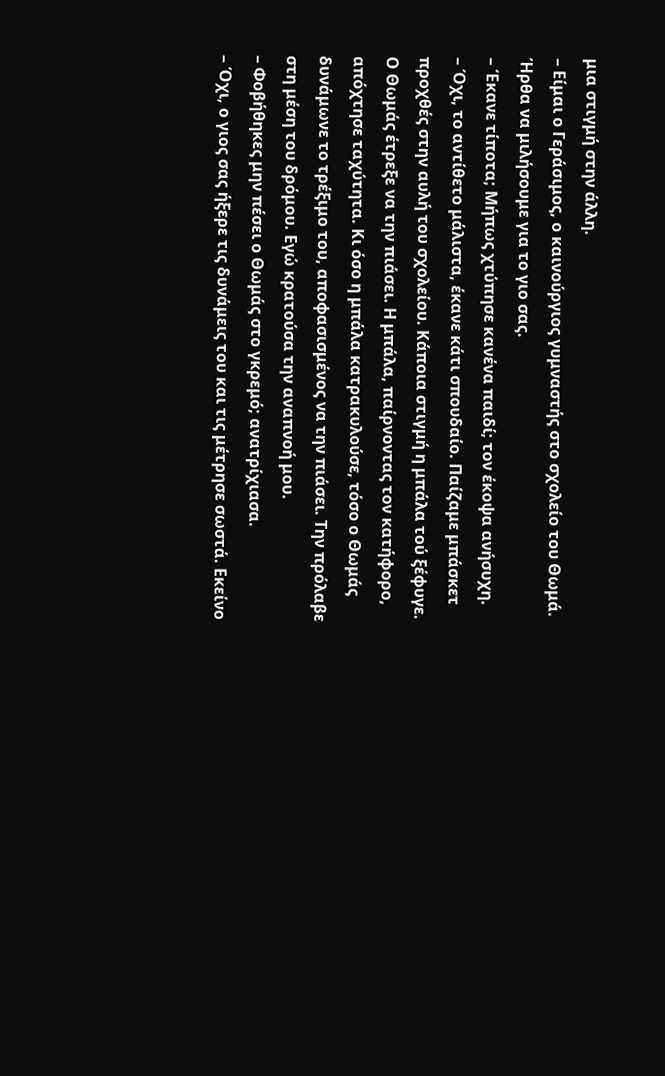μια στιγμή στην άλλη.
– Είμαι ο Γεράσιμος, ο καινούργιος γυμναστής στο σχολείο του Θωμά. Ήρθα να μιλήσουμε για το γιο σας.
– Έκανε τίποτα; Μήπως χτύπησε κανένα παιδί; τον έκοψα ανήσυχη.
– Όχι, το αντίθετο μάλιστα, έκανε κάτι σπουδαίο. Παίζαμε μπάσκετ προχθές στην αυλή του σχολείου. Κάποια στιγμή η μπάλα τού ξέφυγε. Ο Θωμάς έτρεξε να την πιάσει. Η μπάλα, παίρνοντας τον κατήφορο, απόχτησε ταχύτητα. Κι όσο η μπάλα κατρακυλούσε, τόσο ο Θωμάς δυνάμωνε το τρέξιμο του, αποφασισμένος να την πιάσει. Την πρόλαβε στη μέση του δρόμου. Εγώ κρατούσα την αναπνοή μου.
– Φοβήθηκες μην πέσει ο Θωμάς στο γκρεμό; ανατρίχιασα.
– Όχι, ο γιος σας ήξερε τις δυνάμεις του και τις μέτρησε σωστά. Εκείνο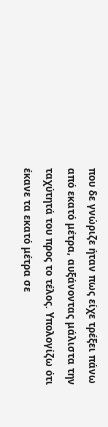που δε γνώριζε ήταν πως είχε τρέξει πάνω από εκατό μέτρα, αυξάνοντας μάλιστα την ταχύτητά του προς το τέλος. Υπολογίζω ότι έκανε τα εκατό μέτρα σε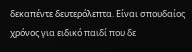δεκαπέντε δευτερόλεπτα. Είναι σπουδαίος χρόνος για ειδικό παιδί που δε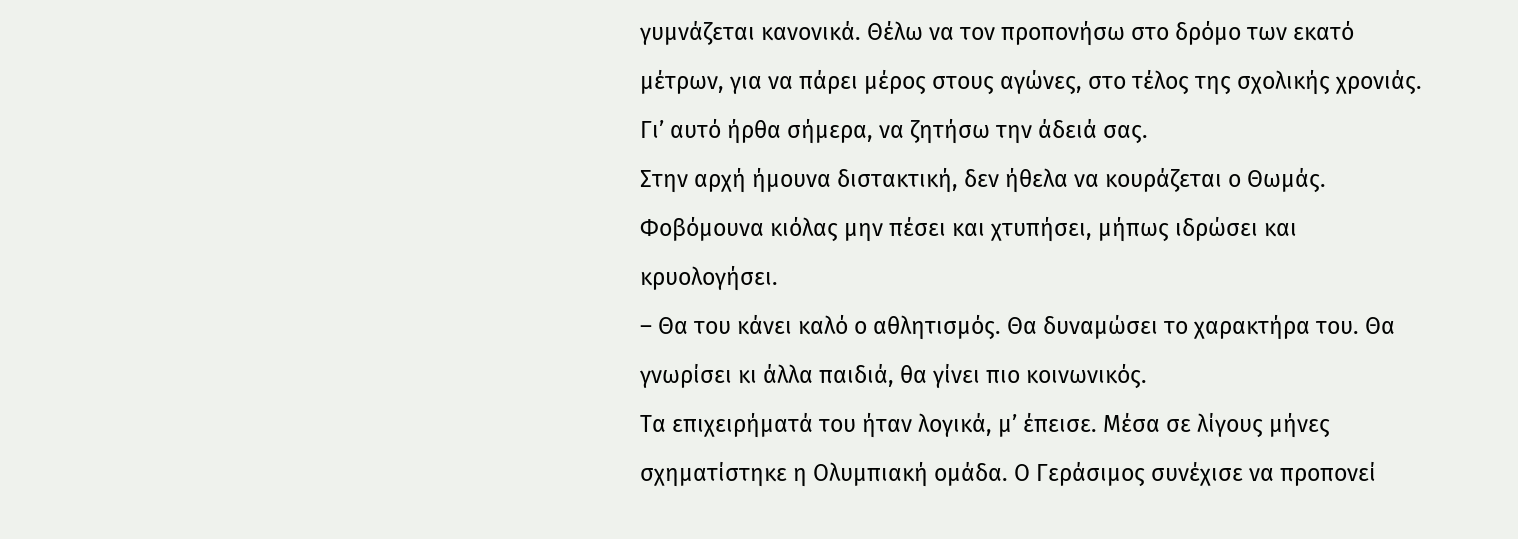γυμνάζεται κανονικά. Θέλω να τον προπονήσω στο δρόμο των εκατό μέτρων, για να πάρει μέρος στους αγώνες, στο τέλος της σχολικής χρονιάς. Γι’ αυτό ήρθα σήμερα, να ζητήσω την άδειά σας.
Στην αρχή ήμουνα διστακτική, δεν ήθελα να κουράζεται ο Θωμάς. Φοβόμουνα κιόλας μην πέσει και χτυπήσει, μήπως ιδρώσει και κρυολογήσει.
– Θα του κάνει καλό ο αθλητισμός. Θα δυναμώσει το χαρακτήρα του. Θα γνωρίσει κι άλλα παιδιά, θα γίνει πιο κοινωνικός.
Τα επιχειρήματά του ήταν λογικά, μ’ έπεισε. Μέσα σε λίγους μήνες σχηματίστηκε η Ολυμπιακή ομάδα. Ο Γεράσιμος συνέχισε να προπονεί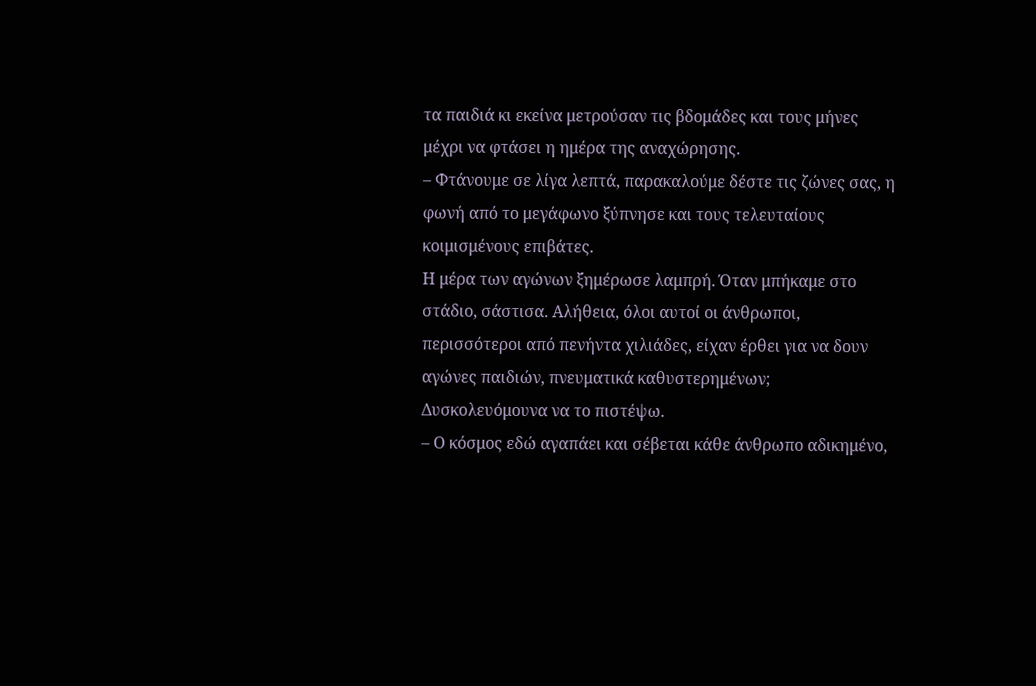τα παιδιά κι εκείνα μετρούσαν τις βδομάδες και τους μήνες μέχρι να φτάσει η ημέρα της αναχώρησης.
– Φτάνουμε σε λίγα λεπτά, παρακαλούμε δέστε τις ζώνες σας, η φωνή από το μεγάφωνο ξύπνησε και τους τελευταίους κοιμισμένους επιβάτες.
Η μέρα των αγώνων ξημέρωσε λαμπρή. Όταν μπήκαμε στο στάδιο, σάστισα. Αλήθεια, όλοι αυτοί οι άνθρωποι, περισσότεροι από πενήντα χιλιάδες, είχαν έρθει για να δουν αγώνες παιδιών, πνευματικά καθυστερημένων; Δυσκολευόμουνα να το πιστέψω.
– Ο κόσμος εδώ αγαπάει και σέβεται κάθε άνθρωπο αδικημένο,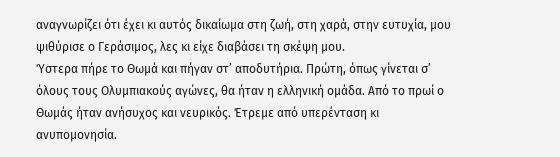αναγνωρίζει ότι έχει κι αυτός δικαίωμα στη ζωή, στη χαρά, στην ευτυχία, μου ψιθύρισε ο Γεράσιμος, λες κι είχε διαβάσει τη σκέψη μου.
Ύστερα πήρε το Θωμά και πήγαν στ’ αποδυτήρια. Πρώτη, όπως γίνεται σ’ όλους τους Ολυμπιακούς αγώνες, θα ήταν η ελληνική ομάδα. Από το πρωί ο Θωμάς ήταν ανήσυχος και νευρικός. Έτρεμε από υπερένταση κι ανυπομονησία.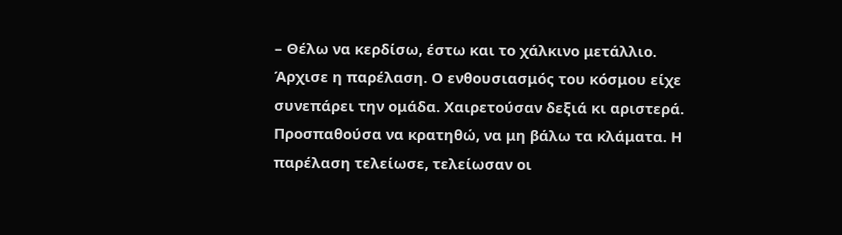– Θέλω να κερδίσω, έστω και το χάλκινο μετάλλιο.
Άρχισε η παρέλαση. Ο ενθουσιασμός του κόσμου είχε συνεπάρει την ομάδα. Χαιρετούσαν δεξιά κι αριστερά. Προσπαθούσα να κρατηθώ, να μη βάλω τα κλάματα. Η παρέλαση τελείωσε, τελείωσαν οι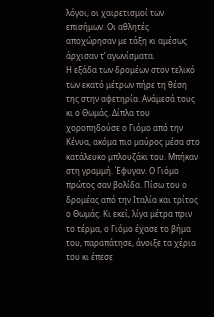λόγοι, οι χαιρετισμοί των επισήμων. Οι αθλητές αποχώρησαν με τάξη κι αμέσως άρχισαν τ’ αγωνίσματα.
Η εξάδα των δρομέων στον τελικό των εκατό μέτρων πήρε τη θέση της στην αφετηρία. Ανάμεσά τους κι ο Θωμάς. Δίπλα του χοροπηδούσε ο Γιόμο από την Κένυα, ακόμα πιο μαύρος μέσα στο κατάλευκο μπλουζάκι του. Μπήκαν στη γραμμή. Έφυγαν. Ο Γιόμο πρώτος σαν βολίδα. Πίσω του ο δρομέας από την Ιταλία και τρίτος ο Θωμάς. Κι εκεί, λίγα μέτρα πριν το τέρμα, ο Γιόμο έχασε το βήμα του, παραπάτησε, άνοιξε τα χέρια του κι έπεσε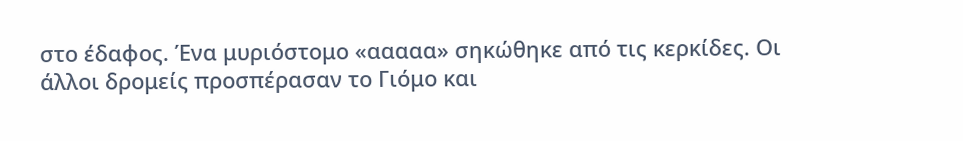στο έδαφος. Ένα μυριόστομο «ααααα» σηκώθηκε από τις κερκίδες. Οι άλλοι δρομείς προσπέρασαν το Γιόμο και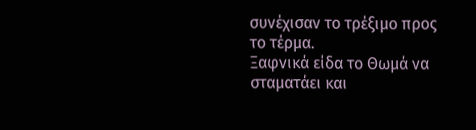συνέχισαν το τρέξιμο προς το τέρμα.
Ξαφνικά είδα το Θωμά να σταματάει και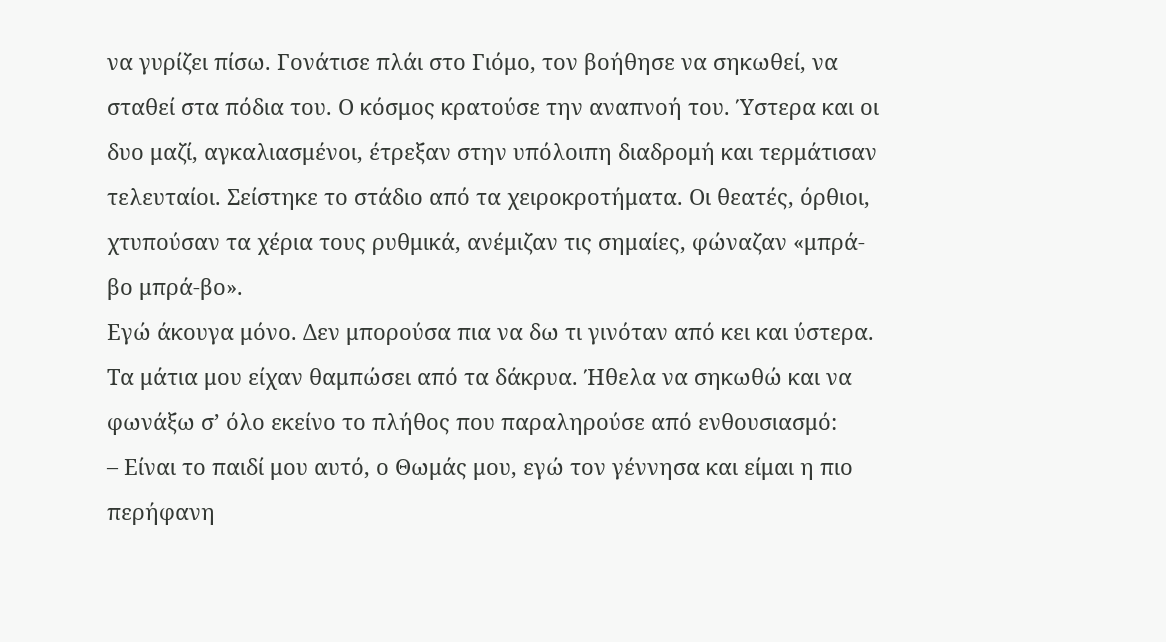να γυρίζει πίσω. Γονάτισε πλάι στο Γιόμο, τον βοήθησε να σηκωθεί, να σταθεί στα πόδια του. Ο κόσμος κρατούσε την αναπνοή του. Ύστερα και οι δυο μαζί, αγκαλιασμένοι, έτρεξαν στην υπόλοιπη διαδρομή και τερμάτισαν τελευταίοι. Σείστηκε το στάδιο από τα χειροκροτήματα. Οι θεατές, όρθιοι, χτυπούσαν τα χέρια τους ρυθμικά, ανέμιζαν τις σημαίες, φώναζαν «μπρά-βο μπρά-βο».
Εγώ άκουγα μόνο. Δεν μπορούσα πια να δω τι γινόταν από κει και ύστερα. Τα μάτια μου είχαν θαμπώσει από τα δάκρυα. Ήθελα να σηκωθώ και να φωνάξω σ’ όλο εκείνο το πλήθος που παραληρούσε από ενθουσιασμό:
– Είναι το παιδί μου αυτό, ο Θωμάς μου, εγώ τον γέννησα και είμαι η πιο περήφανη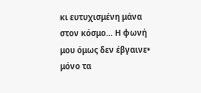κι ευτυχισμένη μάνα στον κόσμο… Η φωνή μου όμως δεν έβγαινε• μόνο τα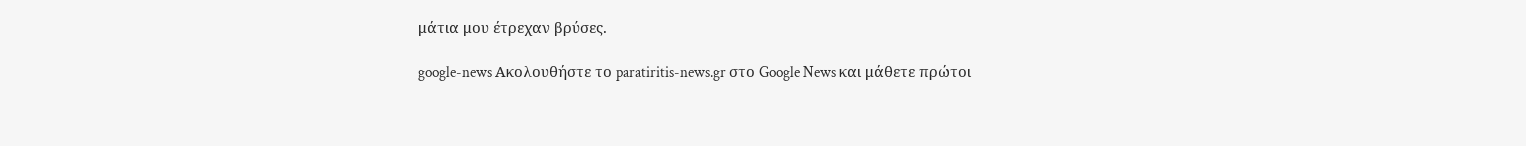μάτια μου έτρεχαν βρύσες.

google-news Ακολουθήστε το paratiritis-news.gr στο Google News και μάθετε πρώτοι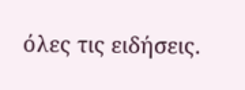όλες τις ειδήσεις.